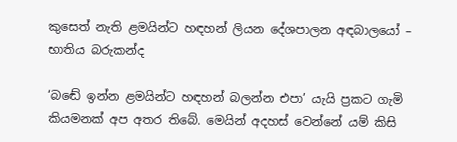කුසෙත් නැති ළමයින්ට හඳහන් ලියන දේශපාලන අඳබාලයෝ – භාතිය බරුකන්ද

‘බඬේ ඉන්න ළමයින්ට හඳහන් බලන්න එපා’ යැයි ප්‍රකට ගැමි කියමනක් අප අතර තිබේ. මෙයින් අදහස් වෙන්නේ යම් කිසි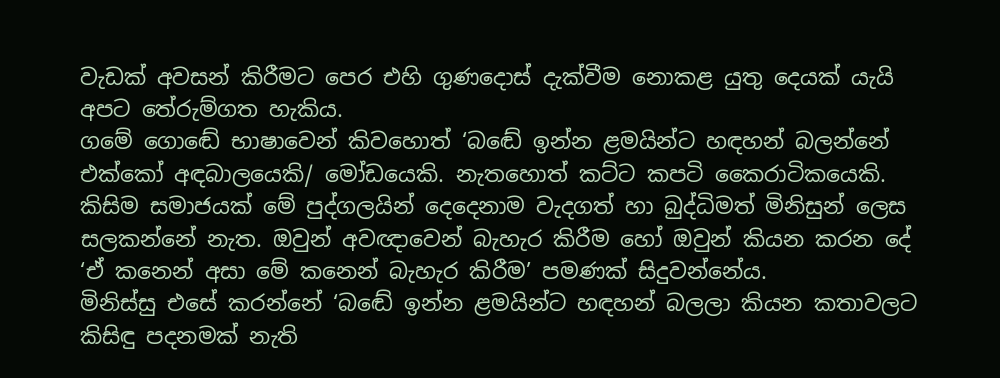වැඩක් අවසන් කිරීමට පෙර එහි ගුණදොස් දැක්වීම නොකළ යුතු දෙයක් යැයි අපට තේරුම්ගත හැකිය.
ගමේ ගොඬේ භාෂාවෙන් කිවහොත් ‘බඬේ ඉන්න ළමයින්ට හඳහන් බලන්නේ එක්කෝ අඳබාලයෙකි/ මෝඩයෙකි. නැතහොත් කට්ට කපටි කෛරාටිකයෙකි. කිසිම සමාජයක් මේ පුද්ගලයින් දෙදෙනාම වැදගත් හා බුද්ධිමත් මිනිසුන් ලෙස සලකන්නේ නැත. ඔවුන් අවඥාවෙන් බැහැර කිරීම හෝ ඔවුන් කියන කරන දේ ‘ඒ කනෙන් අසා මේ කනෙන් බැහැර කිරීම’ පමණක් සිදුවන්නේය.
මිනිස්සු එසේ කරන්නේ ‘බඬේ ඉන්න ළමයින්ට හඳහන් බලලා කියන කතාවලට කිසිඳු පදනමක් නැති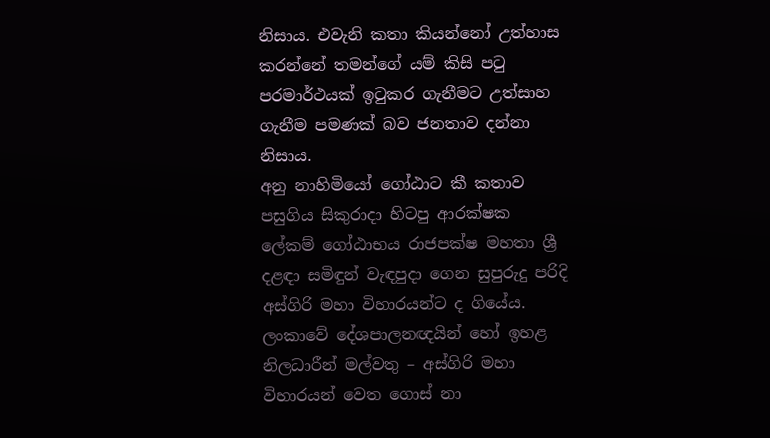නිසාය. එවැනි කතා කියන්නෝ උත්හාස කරන්නේ තමන්ගේ යම් කිසි පටු පරමාර්ථයක් ඉටුකර ගැනීමට උත්සාහ ගැනීම පමණක් බව ජනතාව දන්නා නිසාය.
අනු නාහිමියෝ ගෝඨාට කී කතාව
පසුගිය සිකුරාදා හිටපු ආරක්ෂක ලේකම් ගෝඨාභය රාජපක්ෂ මහතා ශ්‍රී දළඳා සමිඳුන් වැඳපුදා ගෙන සුපුරුදු පරිදි අස්ගිරි මහා විහාරයන්ට ද ගියේය. ලංකාවේ දේශපාලනඥයින් හෝ ඉහළ නිලධාරීන් මල්වතු – අස්ගිරි මහා විහාරයන් වෙත ගොස් නා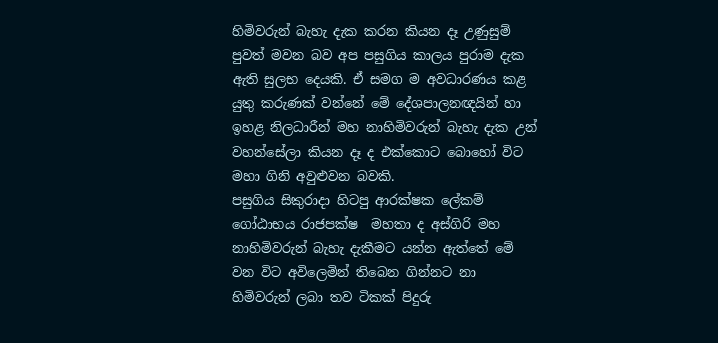හිමිවරුන් බැහැ දැක කරන කියන දෑ උණුසුම් පුවත් මවන බව අප පසුගිය කාලය පුරාම දැක ඇති සුලභ දෙයකි. ඒ සමග ම අවධාරණය කළ යුතු කරුණක් වන්නේ මේ දේශපාලනඥයින් හා ඉහළ නිලධාරීන් මහ නාහිමිවරුන් බැහැ දැක උන් වහන්සේලා කියන දෑ ද එක්කොට බොහෝ විට මහා ගිනි අවුළුවන බවකි.
පසුගිය සිකුරාදා හිටපු ආරක්ෂක ලේකම් ගෝඨාභය රාජපක්ෂ  මහතා ද අස්ගිරි මහ නාහිමිවරුන් බැහැ දැකීමට යන්න ඇත්තේ මේ වන විට අවිලෙමින් තිබෙන ගින්නට නා හිමිවරුන් ලබා තව ටිකක් පිදුරු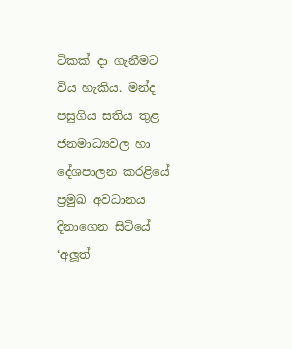ටිකක් දා ගැනීමට විය හැකිය. මන්ද පසුගිය සතිය තුළ ජනමාධ්‍යවල හා දේශපාලන කරළියේ ප්‍රමුඛ අවධානය දිනාගෙන සිටියේ ‘අලූත්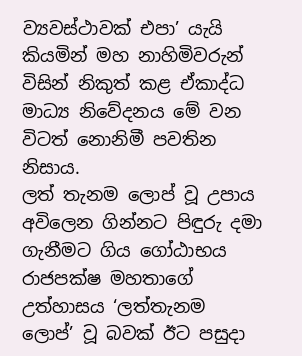ව්‍යවස්ථාවක් එපා’ යැයි කියමින් මහ නාහිමිවරුන් විසින් නිකුත් කළ ඒකාද්ධ මාධ්‍ය නිවේදනය මේ වන විටත් නොනිමී පවතින නිසාය.
ලත් තැනම ලොප් වූ උපාය
අවිලෙන ගින්නට පිඳුරු දමා ගැනීමට ගිය ගෝඨාභය රාජපක්ෂ මහතාගේ උත්හාසය ‘ලත්තැනම ලොප්’ වූ බවක් ඊට පසුදා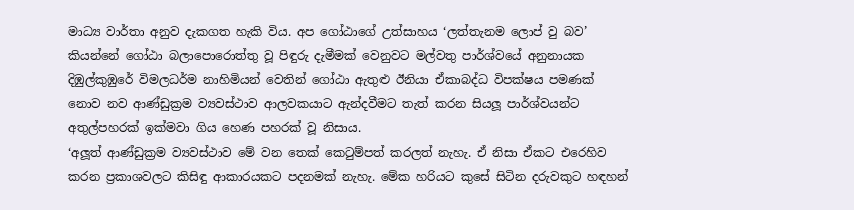මාධ්‍ය වාර්තා අනුව දැකගත හැකි විය. අප ගෝඨාගේ උත්සාහය ‘ලත්තැනම ලොප් වු බව’ කියන්නේ ගෝඨා බලාපොරොත්තු වූ පිඳුරු දැමීමක් වෙනුවට මල්වතු පාර්ශ්වයේ අනුනායක දිඹුල්කුඹුරේ විමලධර්ම නාහිමියන් වෙතින් ගෝඨා ඇතුළු ඊනියා ඒකාබද්ධ විපක්ෂය පමණක් නොව නව ආණ්ඩුක්‍රම ව්‍යවස්ථාව ආලවකයාට ඇන්දවීමට තැත් කරන සියලූ පාර්ශ්වයන්ට අතුල්පහරක් ඉක්මවා ගිය හෙණ පහරක් වූ නිසාය.
‘අලූත් ආණ්ඩුක්‍රම ව්‍යවස්ථාව මේ වන තෙක් කෙටුම්පත් කරලත් නැහැ. ඒ නිසා ඒකට එරෙහිව කරන ප්‍රකාශවලට කිසිඳු ආකාරයකට පදනමක් නැහැ. මේක හරියට කුසේ සිටින දරුවකුට හඳහන්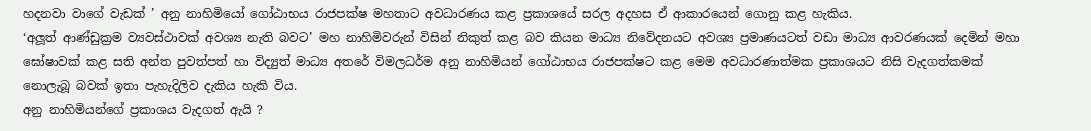හදනවා වාගේ වැඩක් ’ අනු නාහිමියෝ ගෝඨාභය රාජපක්ෂ මහතාට අවධාරණය කළ ප්‍රකාශයේ සරල අදහස ඒ ආකාරයෙන් ගොනු කළ හැකිය.
‘අලූත් ආණ්ඩුක්‍රම ව්‍යවස්ථාවක් අවශ්‍ය නැති බවට’ මහ නාහිමිවරුන් විසින් නිකුත් කළ බව කියන මාධ්‍ය නිවේදනයට අවශ්‍ය ප්‍රමාණයටත් වඩා මාධ්‍ය ආවරණයක් දෙමින් මහා ඝෝෂාවක් කළ සති අන්ත පුවත්පත් හා විද්‍යුත් මාධ්‍ය අතරේ විමලධර්ම අනු නාහිමියන් ගෝඨාභය රාජපක්ෂට කළ මෙම අවධාරණාත්මක ප්‍රකාශයට නිසි වැදගත්කමක් නොලැබූ බවක් ඉතා පැහැදිලිව දැකිය හැකි විය.
අනු නාහිමියන්ගේ ප්‍රකාශය වැදගත් ඇයි ?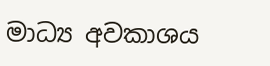මාධ්‍ය අවකාශය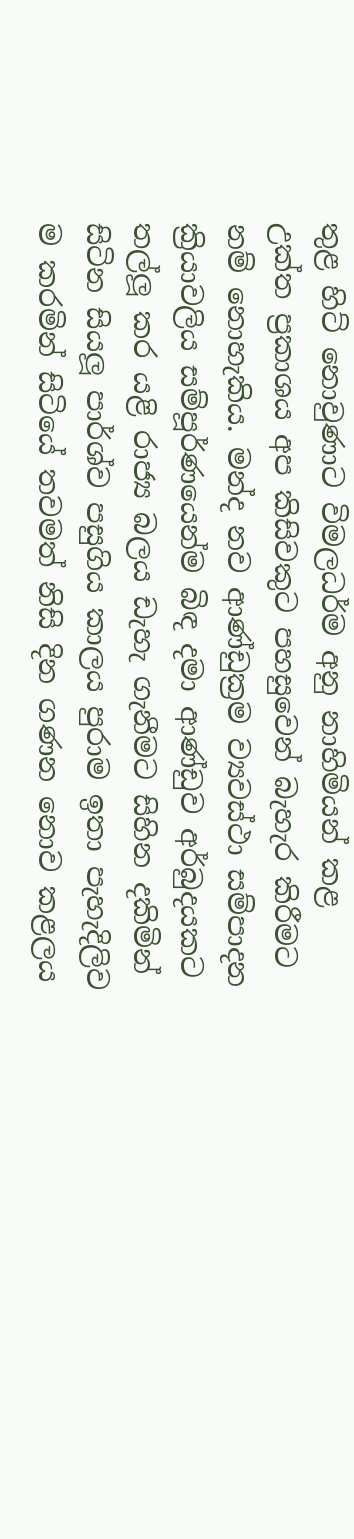තුළ හිට් නොවුණාට විමලධර්ම අනු නාහිමියන් කළ උක්ත ප්‍රකාශය අප කිසිවකුට පහසුවෙන් බැහැර කිරීමට නම් නොහැකිය. මන්ද නව ආණ්ඩුක්‍රම ව්‍යවස්ථා සම්පාදන ක්‍රියාවලිය සම්පූර්ණයෙන්ම බිඳ දමා ආණ්ඩුව අර්බුදයකට තල්ලූ කර යළි රාජ්‍ය බලය ඩැහැ ගැනීමට සිහින දකිමින් සිටින සියලූ පාර්ශ්ව පසුගිය කාලය පුරාම ඉතා පැහැදිලිව ම කරමින් සිටියේ තවමත් නිසි දින ගණන නොව කළලය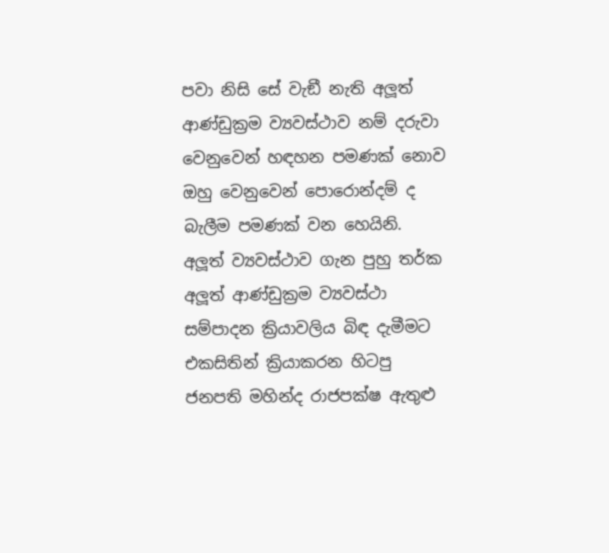පවා නිසි සේ වැඞී නැති අලූත් ආණ්ඩුක්‍රම ව්‍යවස්ථාව නම් දරුවා වෙනුවෙන් හඳහන පමණක් නොව ඔහු වෙනුවෙන් පොරොන්දම් ද බැලීම පමණක් වන හෙයිනි.
අලූත් ව්‍යවස්ථාව ගැන පුහු තර්ක
අලූත් ආණ්ඩුක්‍රම ව්‍යවස්ථා සම්පාදන ක්‍රියාවලිය බිඳ දැමීමට එකසිතින් ක්‍රියාකරන හිටපු ජනපති මහින්ද රාජපක්ෂ ඇතුළු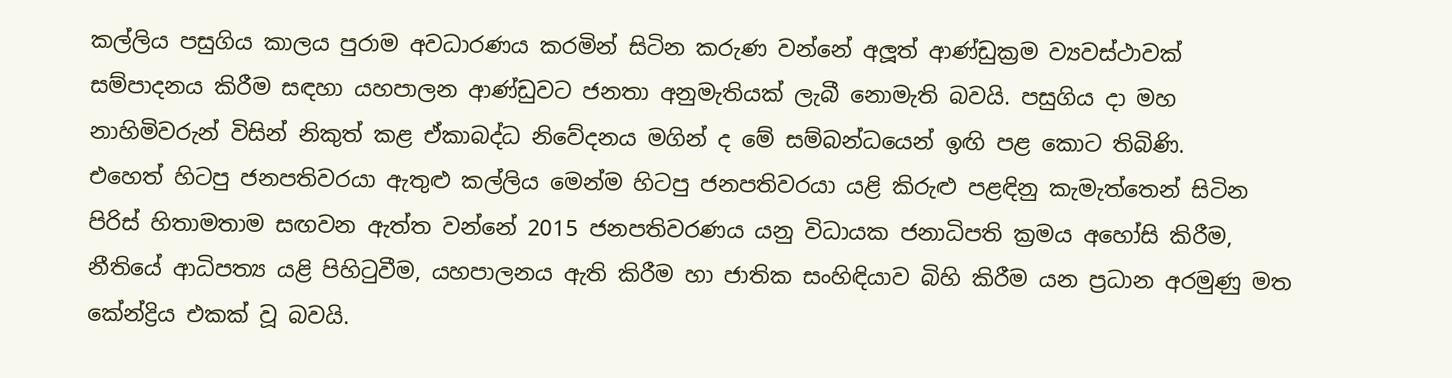කල්ලිය පසුගිය කාලය පුරාම අවධාරණය කරමින් සිටින කරුණ වන්නේ අලූත් ආණ්ඩුක්‍රම ව්‍යවස්ථාවක් සම්පාදනය කිරීම සඳහා යහපාලන ආණ්ඩුවට ජනතා අනුමැතියක් ලැබී නොමැති බවයි. පසුගිය දා මහ නාහිමිවරුන් විසින් නිකුත් කළ ඒකාබද්ධ නිවේදනය මගින් ද මේ සම්බන්ධයෙන් ඉඟි පළ කොට තිබිණි.
එහෙත් හිටපු ජනපතිවරයා ඇතුළු කල්ලිය මෙන්ම හිටපු ජනපතිවරයා යළි කිරුළු පළඳිනු කැමැත්තෙන් සිටින පිරිස් හිතාමතාම සඟවන ඇත්ත වන්නේ 2015 ජනපතිවරණය යනු විධායක ජනාධිපති ක්‍රමය අහෝසි කිරීම, නීතියේ ආධිපත්‍ය යළි පිහිටුවීම, යහපාලනය ඇති කිරීම හා ජාතික සංහිඳියාව බිහි කිරීම යන ප්‍රධාන අරමුණු මත කේන්ද්‍රිය එකක් වූ බවයි.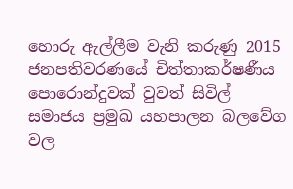හොරු ඇල්ලීම වැනි කරුණු 2015 ජනපතිවරණයේ චිත්තාකර්ෂණීය පොරොන්දුවක් වුවත් සිවිල් සමාජය ප්‍රමුඛ යහපාලන බලවේග වල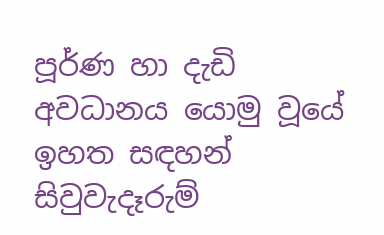පූර්ණ හා දැඩි අවධානය යොමු වූයේ ඉහත සඳහන් සිවුවැදෑරුම්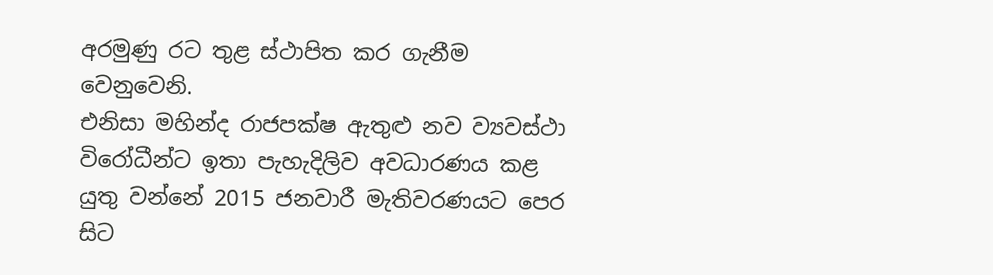අරමුණු රට තුළ ස්ථාපිත කර ගැනීම වෙනුවෙනි.
එනිසා මහින්ද රාජපක්ෂ ඇතුළු නව ව්‍යවස්ථා විරෝධීන්ට ඉතා පැහැදිලිව අවධාරණය කළ යුතු වන්නේ 2015 ජනවාරී මැතිවරණයට පෙර සිට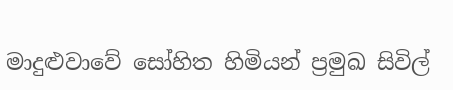මාදුළුවාවේ සෝහිත හිමියන් ප්‍රමුඛ සිවිල්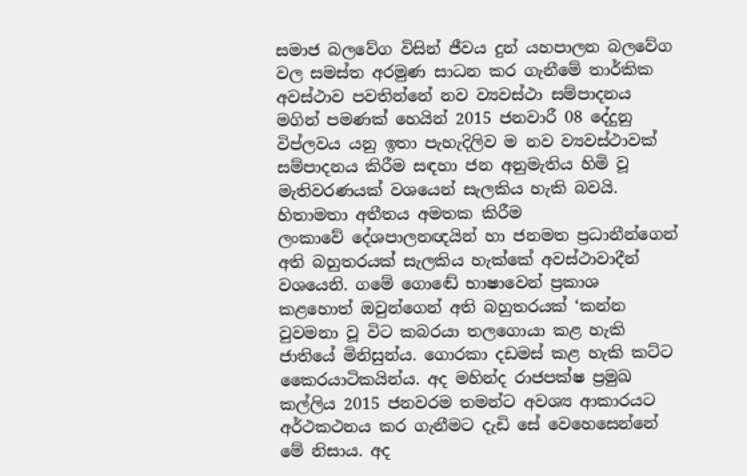සමාජ බලවේග විසින් ජීවය දුන් යහපාලන බලවේග වල සමස්ත අරමුණ සාධන කර ගැනීමේ තාර්කික අවස්ථාව පවතින්නේ නව ව්‍යවස්ථා සම්පාදනය මගින් පමණක් හෙයින් 2015 ජනවාරී 08 දේදුනු විප්ලවය යනු ඉතා පැහැදිලිව ම නව ව්‍යවස්ථාවක් සම්පාදනය කිරීම සඳහා ජන අනුමැතිය හිමි වූ මැතිවරණයක් වශයෙන් සැලකිය හැකි බවයි.
හිතාමතා අතීතය අමතක කිරීම
ලංකාවේ දේශපාලනඥයින් හා ජනමත ප්‍රධානීන්ගෙන් අති බහුතරයක් සැලකිය හැක්කේ අවස්ථාවාදීන් වශයෙනි. ගමේ ගොඬේ භාෂාවෙන් ප්‍රකාශ කළහොත් ඔවුන්ගෙන් අති බහුතරයක් ‘කන්න වුවමනා වූ විට කබරයා තලගොයා කළ හැකි ජාතියේ මිනිසුන්ය. ගොරකා දඩමස් කළ හැකි කට්ට කෛරයාටිකයින්ය. අද මහින්ද රාජපක්ෂ ප්‍රමුඛ කල්ලිය 2015 ජනවරම තමන්ට අවශ්‍ය ආකාරයට අර්ථකථනය කර ගැනීමට දැඩි සේ වෙහෙසෙන්නේ මේ නිසාය. අද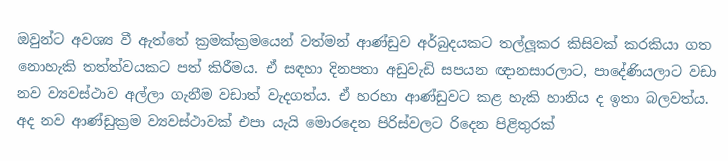ඔවුන්ට අවශ්‍ය වී ඇත්තේ ක්‍රමක්ක්‍රමයෙන් වත්මන් ආණ්ඩුව අර්බුදයකට තල්ලූකර කිසිවක් කරකියා ගත නොහැකි තත්ත්වයකට පත් කිරීමය. ඒ සඳහා දිනපතා අඩුවැඩි සපයන ඥානසාරලාට, පාදේණියලාට වඩා නව ව්‍යවස්ථාව අල්ලා ගැනීම වඩාත් වැදගත්ය. ඒ හරහා ආණ්ඩුවට කළ හැකි හානිය ද ඉතා බලවත්ය.
අද නව ආණ්ඩුක්‍රම ව්‍යවස්ථාවක් එපා යැයි මොරදෙන පිරිස්වලට රිදෙන පිළිතුරක්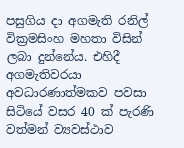පසුගිය දා අගමැති රනිල් වික්‍රමසිංහ මහතා විසින් ලබා දුන්නේය. එහිදී අගමැතිවරයා අවධාරණාත්මකව පවසා සිටියේ වසර 40 ක් පැරණි වත්මන් ව්‍යවස්ථාව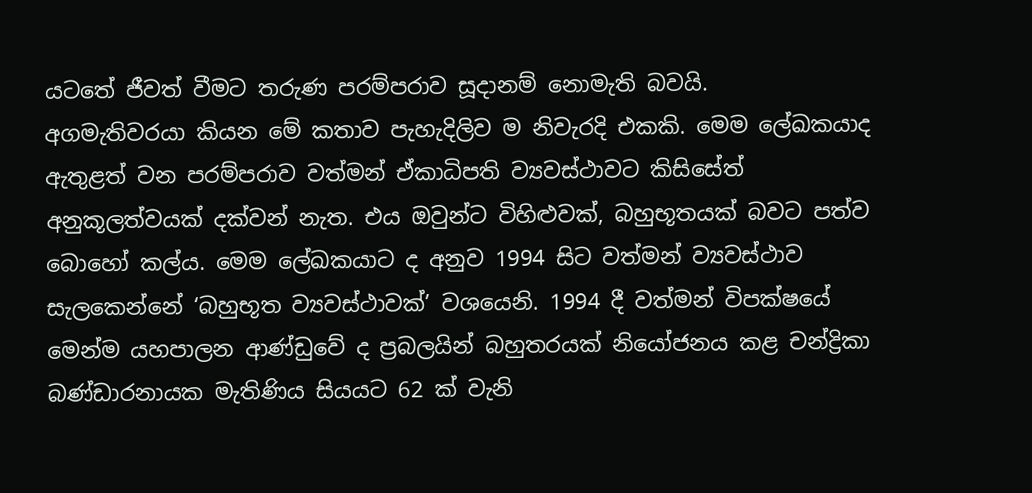යටතේ ජීවත් වීමට තරුණ පරම්පරාව සූදානම් නොමැති බවයි.
අගමැතිවරයා කියන මේ කතාව පැහැදිලිව ම නිවැරදි එකකි. මෙම ලේඛකයාද ඇතුළත් වන පරම්පරාව වත්මන් ඒකාධිපති ව්‍යවස්ථාවට කිසිසේත් අනුකූලත්වයක් දක්වන් නැත. එය ඔවුන්ට විහිළුවක්, බහුභූතයක් බවට පත්ව බොහෝ කල්ය. මෙම ලේඛකයාට ද අනුව 1994 සිට වත්මන් ව්‍යවස්ථාව සැලකෙන්නේ ‘බහුභූත ව්‍යවස්ථාවක්’ වශයෙනි. 1994 දී වත්මන් විපක්ෂයේ මෙන්ම යහපාලන ආණ්ඩුවේ ද ප්‍රබලයින් බහුතරයක් නියෝජනය කළ චන්ද්‍රිකා බණ්ඩාරනායක මැතිණිය සියයට 62 ක් වැනි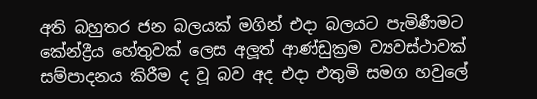අති බහුතර ජන බලයක් මගින් එදා බලයට පැමිණීමට කේන්ද්‍රීය හේතුවක් ලෙස අලූත් ආණ්ඩුක්‍රම ව්‍යවස්ථාවක් සම්පාදනය කිරීම ද වූ බව අද එදා එතුමි සමග හවුලේ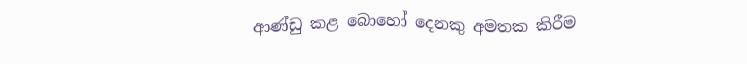ආණ්ඩු කළ බොහෝ දෙනකු අමතක කිරීම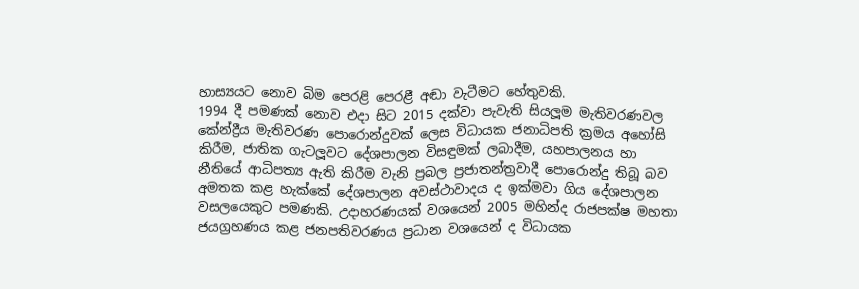හාස්‍යයට නොව බිම පෙරළි පෙරළී අඬා වැටීමට හේතුවකි.
1994 දී පමණක් නොව එදා සිට 2015 දක්වා පැවැති සියලූම මැතිවරණවල කේන්ද්‍රීය මැතිවරණ පොරොන්දුවක් ලෙස විධායක ජනාධිපති ක්‍රමය අහෝසි කිරීම, ජාතික ගැටලූවට දේශපාලන විසඳුමක් ලබාදීම, යහපාලනය හා නීතියේ ආධිපත්‍ය ඇති කිරීම වැනි ප්‍රබල ප්‍රජාතන්ත්‍රවාදී පොරොන්දු තිබූ බව අමතක කළ හැක්කේ දේශපාලන අවස්ථාවාදය ද ඉක්මවා ගිය දේශපාලන වසලයෙකුට පමණකි. උදාහරණයක් වශයෙන් 2005 මහින්ද රාජපක්ෂ මහතා ජයග්‍රහණය කළ ජනපතිවරණය ප්‍රධාන වශයෙන් ද විධායක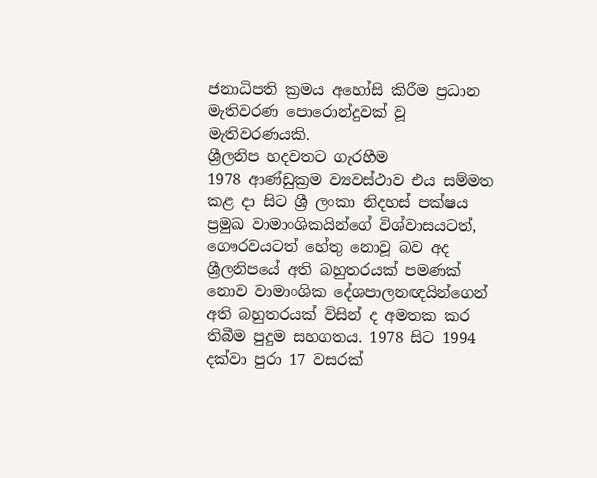ජනාධිපති ක්‍රමය අහෝසි කිරීම ප්‍රධාන මැතිවරණ පොරොන්දුවක් වූ මැතිවරණයකි.
ශ්‍රීලනිප හදවතට ගැරහීම
1978 ආණ්ඩුක්‍රම ව්‍යවස්ථාව එය සම්මත කළ දා සිට ශ්‍රී ලංකා නිදහස් පක්ෂය ප්‍රමුඛ වාමාංශිකයින්ගේ විශ්වාසයටත්, ගෞරවයටත් හේතු නොවූ බව අද ශ්‍රීලනිපයේ අති බහුතරයක් පමණක් නොව වාමාංශික දේශපාලනඥයින්ගෙන් අති බහුතරයක් විසින් ද අමතක කර තිබීම පුදුම සහගතය. 1978 සිට 1994 දක්වා පුරා 17 වසරක්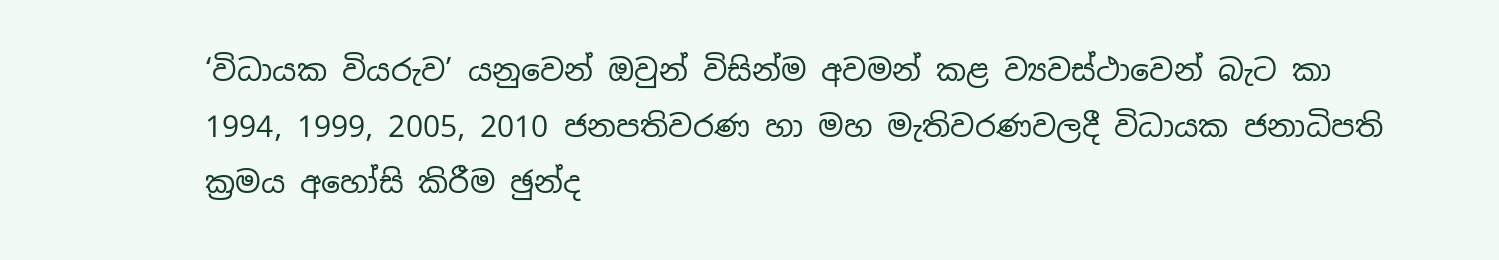‘විධායක වියරුව’ යනුවෙන් ඔවුන් විසින්ම අවමන් කළ ව්‍යවස්ථාවෙන් බැට කා 1994, 1999, 2005, 2010 ජනපතිවරණ හා මහ මැතිවරණවලදී විධායක ජනාධිපති ක්‍රමය අහෝසි කිරීම ඡුන්ද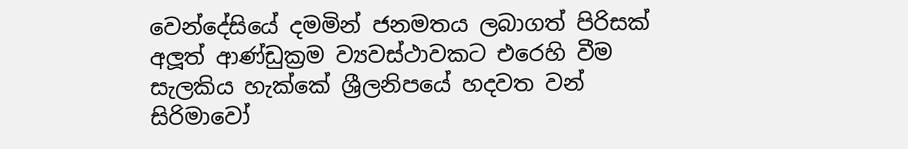වෙන්දේසියේ දමමින් ජනමතය ලබාගත් පිරිසක් අලූත් ආණ්ඩුක්‍රම ව්‍යවස්ථාවකට එරෙහි වීම සැලකිය හැක්කේ ශ්‍රීලනිපයේ හදවත වන් සිරිමාවෝ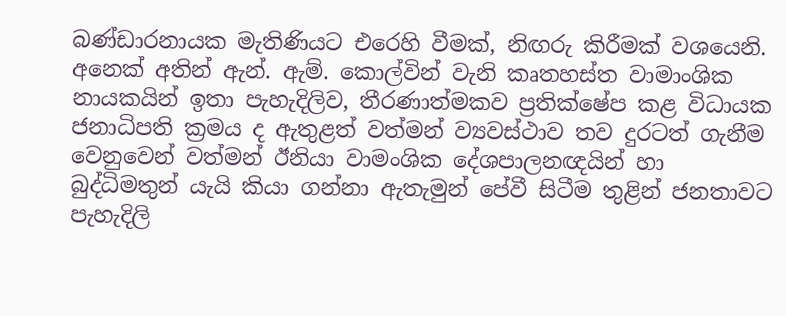බණ්ඩාරනායක මැතිණියට එරෙහි වීමක්, නිඟරු කිරීමක් වශයෙනි.
අනෙක් අතින් ඇන්. ඇම්. කොල්වින් වැනි කෘතහස්ත වාමාංශික නායකයින් ඉතා පැහැදිලිව, තීරණාත්මකව ප්‍රතික්ෂේප කළ විධායක ජනාධිපති ක්‍රමය ද ඇතුළත් වත්මන් ව්‍යවස්ථාව තව දුරටත් ගැනීම වෙනුවෙන් වත්මන් ඊනියා වාමංශික දේශපාලනඥයින් හා බුද්ධිමතුන් යැයි කියා ගන්නා ඇතැමුන් පේවී සිටීම තුළින් ජනතාවට පැහැදිලි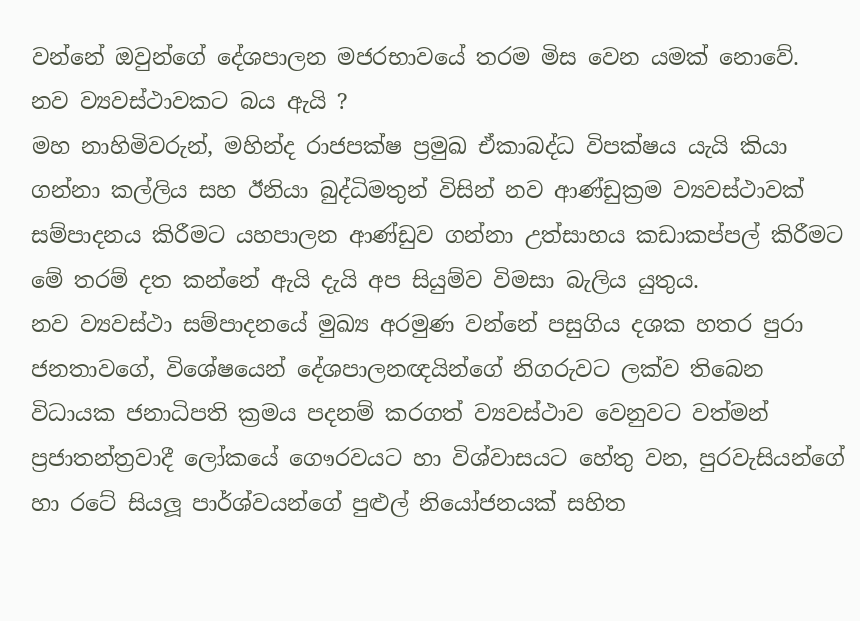වන්නේ ඔවුන්ගේ දේශපාලන මජරභාවයේ තරම මිස වෙන යමක් නොවේ.
නව ව්‍යවස්ථාවකට බය ඇයි ?
මහ නාහිමිවරුන්, මහින්ද රාජපක්ෂ ප්‍රමුඛ ඒකාබද්ධ විපක්ෂය යැයි කියා ගන්නා කල්ලිය සහ ඊනියා බුද්ධිමතුන් විසින් නව ආණ්ඩුක්‍රම ව්‍යවස්ථාවක් සම්පාදනය කිරීමට යහපාලන ආණ්ඩුව ගන්නා උත්සාහය කඩාකප්පල් කිරීමට මේ තරම් දත කන්නේ ඇයි දැයි අප සියුම්ව විමසා බැලිය යුතුය.
නව ව්‍යවස්ථා සම්පාදනයේ මුඛ්‍ය අරමුණ වන්නේ පසුගිය දශක හතර පුරා ජනතාවගේ, විශේෂයෙන් දේශපාලනඥයින්ගේ නිගරුවට ලක්ව තිබෙන විධායක ජනාධිපති ක්‍රමය පදනම් කරගත් ව්‍යවස්ථාව වෙනුවට වත්මන් ප්‍රජාතන්ත්‍රවාදී ලෝකයේ ගෞරවයට හා විශ්වාසයට හේතු වන, පුරවැසියන්ගේ හා රටේ සියලූ පාර්ශ්වයන්ගේ පුළුල් නියෝජනයක් සහිත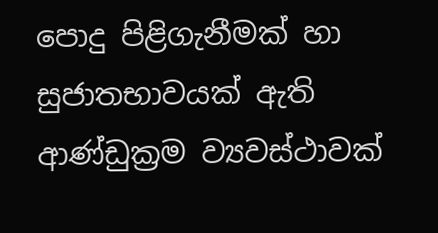පොදු පිළිගැනීමක් හා සුජාතභාවයක් ඇති ආණ්ඩුක්‍රම ව්‍යවස්ථාවක්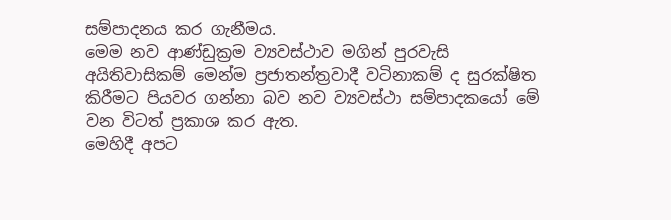සම්පාදනය කර ගැනීමය.
මෙම නව ආණ්ඩුක්‍රම ව්‍යවස්ථාව මගින් පුරවැසි අයිතිවාසිකම් මෙන්ම ප්‍රජාතන්ත්‍රවාදී වටිනාකම් ද සුරක්ෂිත කිරීමට පියවර ගන්නා බව නව ව්‍යවස්ථා සම්පාදකයෝ මේ වන විටත් ප්‍රකාශ කර ඇත.
මෙහිදී අපට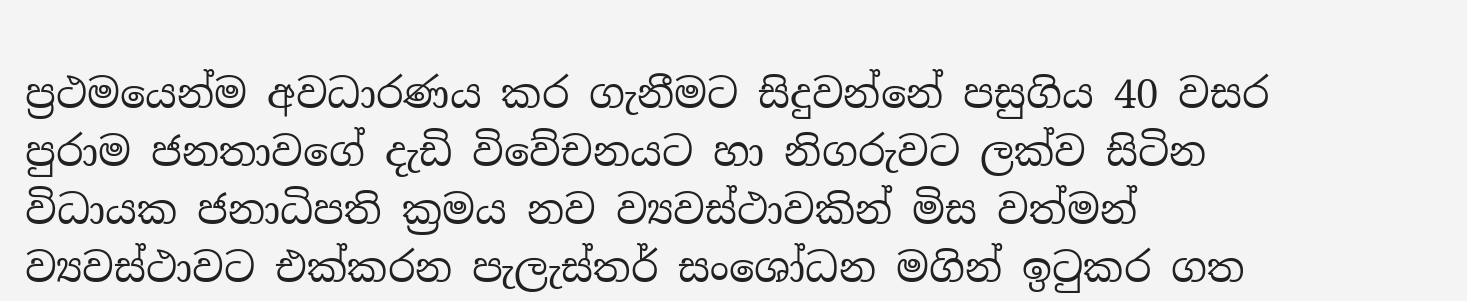ප්‍රථමයෙන්ම අවධාරණය කර ගැනීමට සිදුවන්නේ පසුගිය 40 වසර පුරාම ජනතාවගේ දැඩි විවේචනයට හා නිගරුවට ලක්ව සිටින විධායක ජනාධිපති ක්‍රමය නව ව්‍යවස්ථාවකින් මිස වත්මන් ව්‍යවස්ථාවට එක්කරන පැලැස්තර් සංශෝධන මගින් ඉටුකර ගත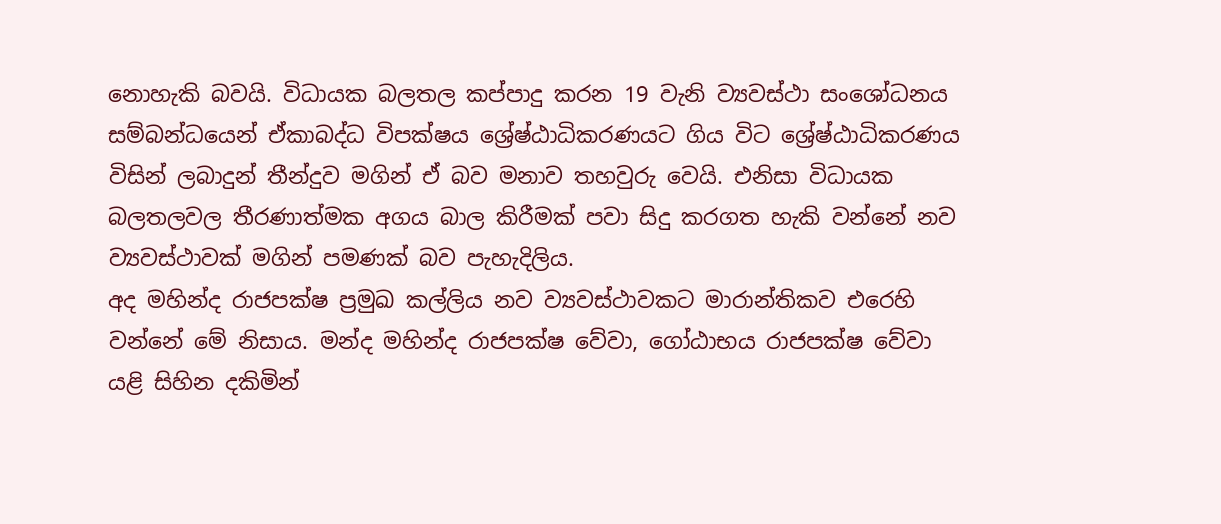නොහැකි බවයි. විධායක බලතල කප්පාදු කරන 19 වැනි ව්‍යවස්ථා සංශෝධනය සම්බන්ධයෙන් ඒකාබද්ධ විපක්ෂය ශ්‍රේෂ්ඨාධිකරණයට ගිය විට ශ්‍රේෂ්ඨාධිකරණය විසින් ලබාදුන් තීන්දුව මගින් ඒ බව මනාව තහවුරු වෙයි. එනිසා විධායක බලතලවල තීරණාත්මක අගය බාල කිරීමක් පවා සිදු කරගත හැකි වන්නේ නව ව්‍යවස්ථාවක් මගින් පමණක් බව පැහැදිලිය.
අද මහින්ද රාජපක්ෂ ප්‍රමුඛ කල්ලිය නව ව්‍යවස්ථාවකට මාරාන්තිකව එරෙහි වන්නේ මේ නිසාය. මන්ද මහින්ද රාජපක්ෂ වේවා, ගෝඨාභය රාජපක්ෂ වේවා යළි සිහින දකිමින්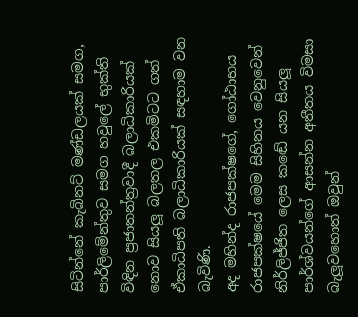සිටින්නේ කැබිනට් මණ්ඩලයක් සමග, පාර්ලිමේන්තුව සමග හවුලේ භුක්ති විඳින ප්‍රජාතන්ත්‍රවාදී බලාධිකාරියක් නොව සියලූ බලතල එකමිටට ගත් ඒකාධිපති බලාධිකාරියක් සඳහාම වන බැවිණි.
අද මහින්ද රාජපක්ෂගේ, ගෝඨාභය රාජපක්ෂයේ මෙම සිහිනය වෙනුවෙන් නිර්ලිජ්ජිත ලෙස කඬේ යන සියලූ පාර්ශ්වයන්ගේ ආසන්න අතීතය විමසා බැලූවහොත් ඔවුන්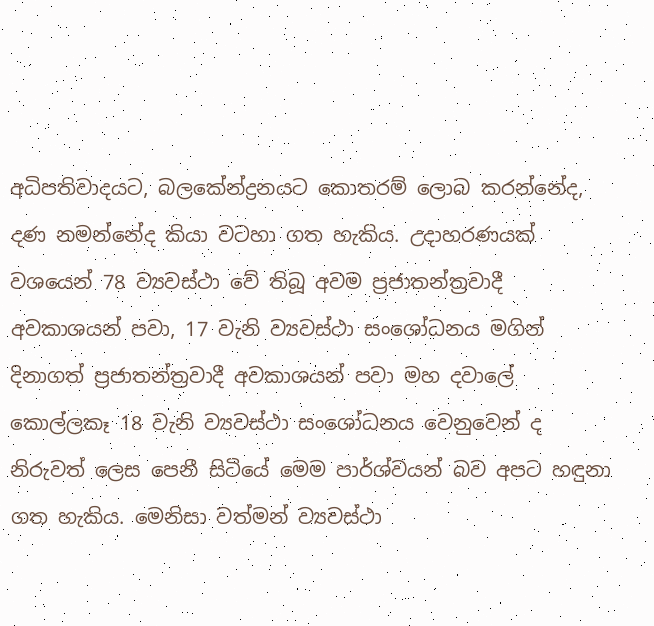අධිපතිවාදයට, බලකේන්ද්‍රනයට කොතරම් ලොබ කරන්නේද, දණ නමන්නේද කියා වටහා ගත හැකිය. උදාහරණයක් වශයෙන් 78 ව්‍යවස්ථා වේ තිබූ අවම ප්‍රජාතන්ත්‍රවාදී අවකාශයන් පවා, 17 වැනි ව්‍යවස්ථා සංශෝධනය මගින් දිනාගත් ප්‍රජාතන්ත්‍රවාදී අවකාශයන් පවා මහ දවාලේ කොල්ලකෑ 18 වැනි ව්‍යවස්ථා සංශෝධනය වෙනුවෙන් ද නිරුවත් ලෙස පෙනී සිටියේ මෙම පාර්ශ්වයන් බව අපට හඳුනා ගත හැකිය. මෙනිසා වත්මන් ව්‍යවස්ථා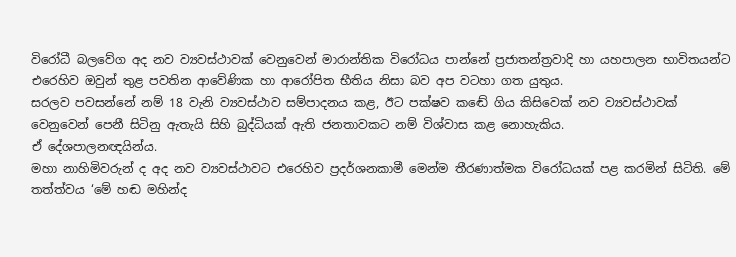විරෝධී බලවේග අද නව ව්‍යවස්ථාවක් වෙනුවෙන් මාරාන්තික විරෝධය පාන්නේ ප්‍රජාතන්ත්‍රවාදි හා යහපාලන භාවිතයන්ට එරෙහිව ඔවුන් තුළ පවතින ආවේණික හා ආරෝපිත භීතිය නිසා බව අප වටහා ගත යුතුය.
සරලව පවසන්නේ නම් 18 වැනි ව්‍යවස්ථාව සම්පාදනය කළ, ඊට පක්ෂව කඬේ ගිය කිසිවෙක් නව ව්‍යවස්ථාවක් වෙනුවෙන් පෙනී සිටිනු ඇතැයි සිහි බුද්ධියක් ඇති ජනතාවකට නම් විශ්වාස කළ නොහැකිය.
ඒ දේශපාලනඥයින්ය.
මහා නාහිමිවරුන් ද අද නව ව්‍යවස්ථාවට එරෙහිව ප්‍රදර්ශනකාමී මෙන්ම තීරණාත්මක විරෝධයක් පළ කරමින් සිටිති. මේ තත්ත්වය ‘මේ හඬ මහින්ද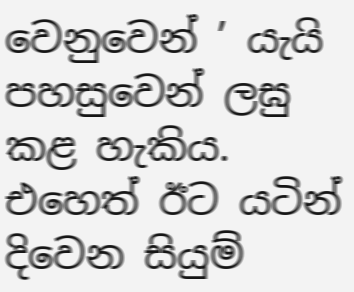වෙනුවෙන් ’ යැයි පහසුවෙන් ලඝු කළ හැකිය. එහෙත් ඊට යටින් දිවෙන සියුම්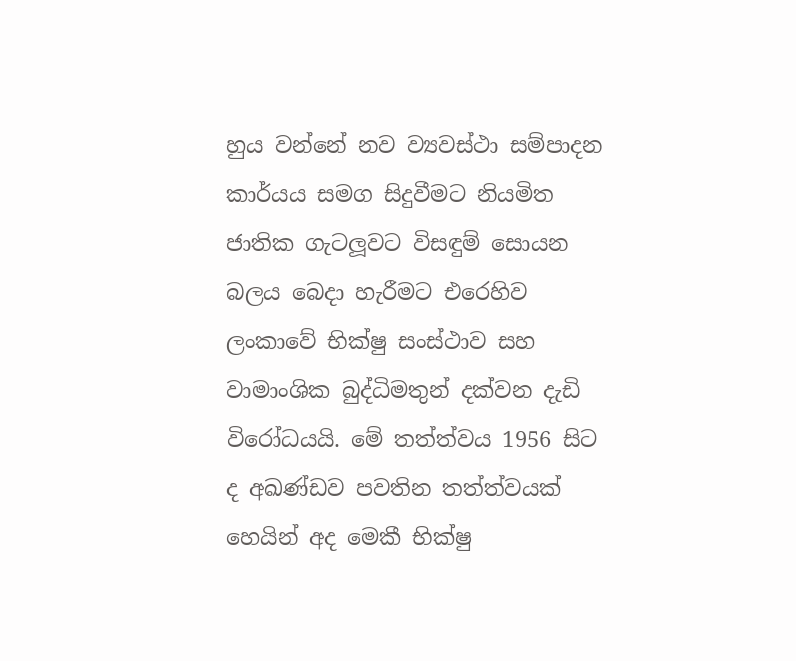හුය වන්නේ නව ව්‍යවස්ථා සම්පාදන කාර්යය සමග සිදුවීමට නියමිත ජාතික ගැටලූවට විසඳුම් සොයන බලය බෙදා හැරීමට එරෙහිව ලංකාවේ භික්ෂු සංස්ථාව සහ වාමාංශික බුද්ධිමතුන් දක්වන දැඩි විරෝධයයි. මේ තත්ත්වය 1956 සිට ද අඛණ්ඩව පවතින තත්ත්වයක් හෙයින් අද මෙකී භික්ෂු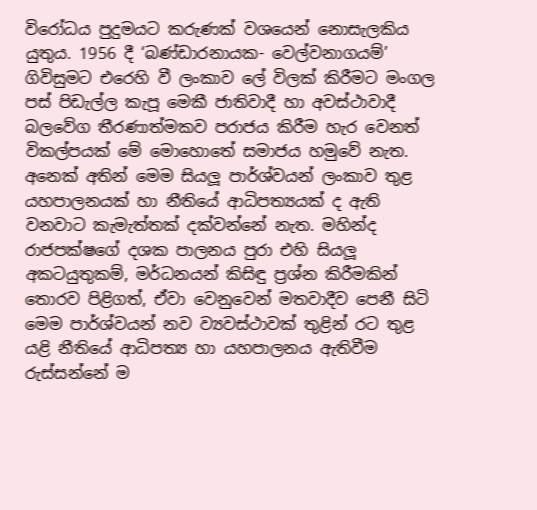විරෝධය පුදුමයට කරුණක් වශයෙන් නොසැලකිය යුතුය. 1956 දී ‘බණ්ඩාරනායක- වෙල්වනාගයම්’ ගිවිසුමට එරෙහි වී ලංකාව ලේ විලක් කිරීමට මංගල පස් පිඩැල්ල කැපූ මෙකී ජාතිවාදී හා අවස්ථාවාදී බලවේග තීරණාත්මකව පරාජය කිරීම හැර වෙනත් විකල්පයක් මේ මොහොතේ සමාජය හමුවේ නැත.
අනෙක් අතින් මෙම සියලූ පාර්ශ්වයන් ලංකාව තුළ යහපාලනයක් හා නීතියේ ආධිපත්‍යයක් ද ඇති වනවාට කැමැත්තක් දක්වන්නේ නැත. මහින්ද රාජපක්ෂගේ දශක පාලනය පුරා එහි සියලූ අකටයුතුකම්, මර්ධනයන් කිසිඳු ප්‍රශ්න කිරීමකින් තොරව පිළිගත්, ඒවා වෙනුවෙන් මතවාදීව පෙනී සිටි මෙම පාර්ශ්වයන් නව ව්‍යවස්ථාවක් තුළින් රට තුළ යළි නීතියේ ආධිපත්‍ය හා යහපාලනය ඇතිවීම රුස්සන්නේ ම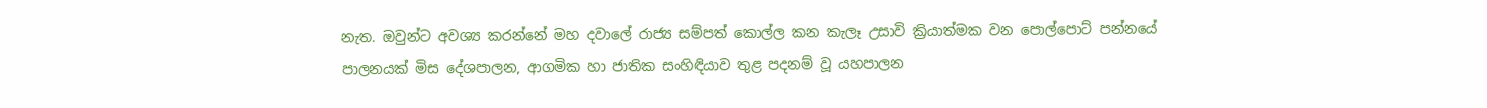නැත. ඔවුන්ට අවශ්‍ය කරන්නේ මහ දවාලේ රාජ්‍ය සම්පත් කොල්ල කන කැලෑ උසාවි ක්‍රියාත්මක වන පොල්පොට් පන්නයේ පාලනයක් මිස දේශපාලන, ආගමික හා ජාතික සංහිඳියාව තුළ පදනම් වූ යහපාලන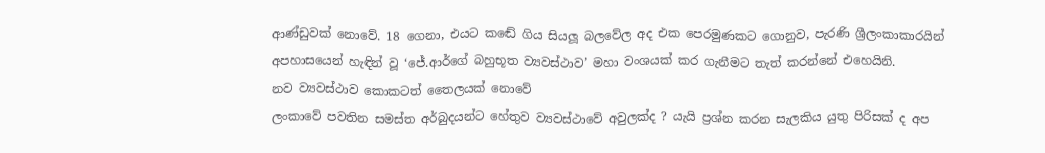ආණ්ඩුවක් නොවේ. 18 ගෙනා, එයට කඬේ ගිය සියලූ බලවේල අද එක පෙරමුණකට ගොනුව, පැරණි ශ්‍රීලංකාකාරයින් අපහාසයෙන් හැඳින් වූ ‘ජේ.ආර්ගේ බහුභූත ව්‍යවස්ථාව’ මහා වංශයක් කර ගැනීමට තැත් කරන්නේ එහෙයිනි.
නව ව්‍යවස්ථාව කොකටත් තෛලයක් නොවේ
ලංකාවේ පවතින සමස්ත අර්බුදයන්ට හේතුව ව්‍යවස්ථාවේ අවුලක්ද ? යැයි ප්‍රශ්න කරන සැලකිය යුතු පිරිසක් ද අප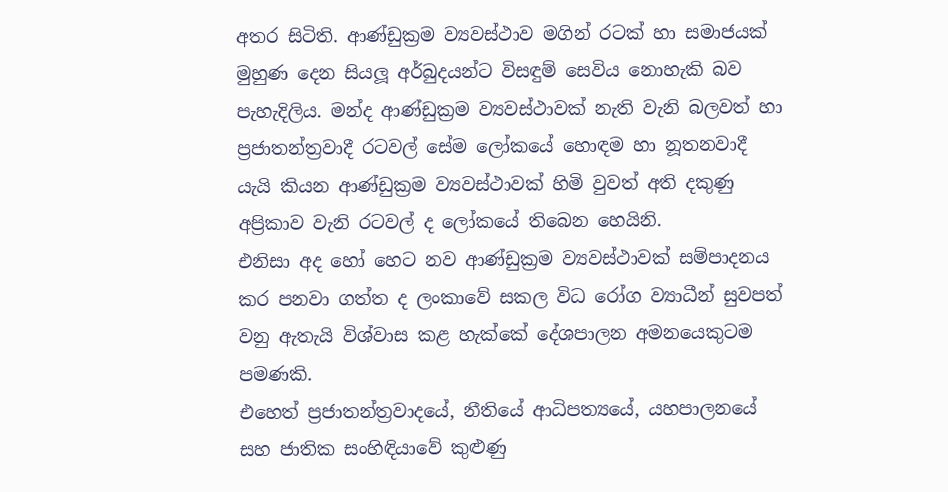අතර සිටිති. ආණ්ඩුක්‍රම ව්‍යවස්ථාව මගින් රටක් හා සමාජයක් මුහුණ දෙන සියලූ අර්බුදයන්ට විසඳුම් සෙවිය නොහැකි බව පැහැදිලිය. මන්ද ආණ්ඩුක්‍රම ව්‍යවස්ථාවක් නැති වැනි බලවත් හා ප්‍රජාතන්ත්‍රවාදී රටවල් සේම ලෝකයේ හොඳම හා නූතනවාදී යැයි කියන ආණ්ඩුක්‍රම ව්‍යවස්ථාවක් හිමි වුවත් අති දකුණු අප්‍රිකාව වැනි රටවල් ද ලෝකයේ තිබෙන හෙයිනි.
එනිසා අද හෝ හෙට නව ආණ්ඩුක්‍රම ව්‍යවස්ථාවක් සම්පාදනය කර පනවා ගත්ත ද ලංකාවේ සකල විධ රෝග ව්‍යාධීන් සුවපත් වනු ඇතැයි විශ්වාස කළ හැක්කේ දේශපාලන අමනයෙකුටම පමණකි.
එහෙත් ප්‍රජාතන්ත්‍රවාදයේ, නීතියේ ආධිපත්‍යයේ, යහපාලනයේ සහ ජාතික සංහිඳියාවේ කුළුණු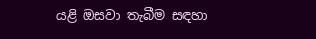යළි ඔසවා තැබීම සඳහා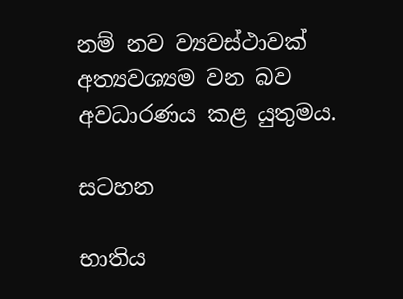නම් නව ව්‍යවස්ථාවක් අත්‍යවශ්‍යම වන බව අවධාරණය කළ යුතුමය.

සටහන

භාතිය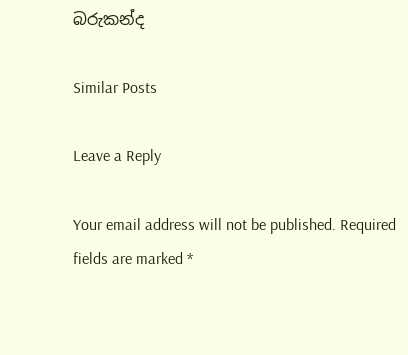බරුකන්ද

Similar Posts

Leave a Reply

Your email address will not be published. Required fields are marked *